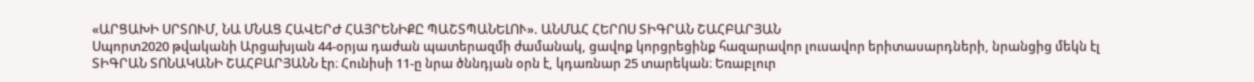«ԱՐՑԱԽԻ ՍՐՏՈՒՄ, ՆԱ ՄՆԱՑ ՀԱՎԵՐԺ ՀԱՅՐԵՆԻՔԸ ՊԱՇՏՊԱՆԵԼՈՒ». ԱՆՄԱՀ ՀԵՐՈՍ ՏԻԳՐԱՆ ՇԱՀԲԱՐՅԱՆ
Սպորտ2020 թվականի Արցախյան 44-օրյա դաժան պատերազմի ժամանակ, ցավոք կորցրեցինք հազարավոր լուսավոր երիտասարդների, նրանցից մեկն էլ ՏԻԳՐԱՆ ՏՈՆԱԿԱՆԻ ՇԱՀԲԱՐՅԱՆՆ էր։ Հունիսի 11-ը նրա ծննդյան օրն է, կդառնար 25 տարեկան։ Եռաբլուր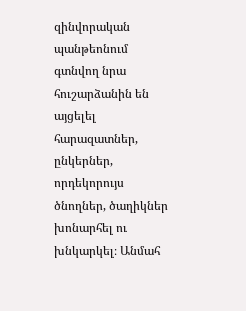զինվորական պանթեոնում գտնվող նրա հուշարձանին են այցելել հարազատներ, ընկերներ, որդեկորույս ծնողներ, ծաղիկներ խոնարհել ու խնկարկել։ Անմահ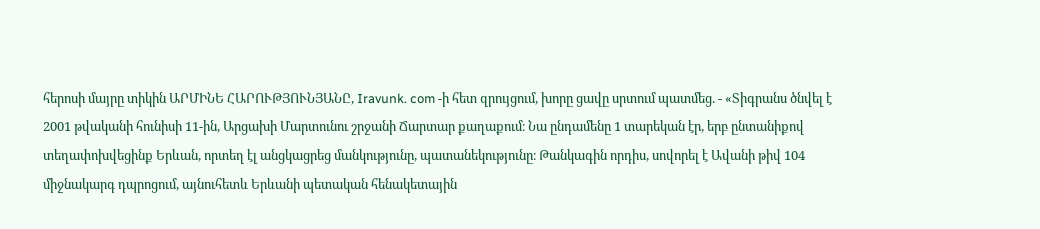հերոսի մայրը տիկին ԱՐՄԻՆԵ ՀԱՐՈՒԹՅՈՒՆՅԱՆԸ, Iravunk. com -ի հետ զրույցում, խորը ցավը սրտում պատմեց. - «Տիգրանս ծնվել է 2001 թվականի հունիսի 11-ին, Արցախի Մարտունու շրջանի Ճարտար քաղաքում։ Նա ընդամենը 1 տարեկան էր, երբ ընտանիքով տեղափոխվեցինք Երևան, որտեղ էլ անցկացրեց մանկությունը, պատանեկությունը։ Թանկագին որդիս, սովորել է Ավանի թիվ 104 միջնակարգ դպրոցում, այնուհետև Երևանի պետական հենակետային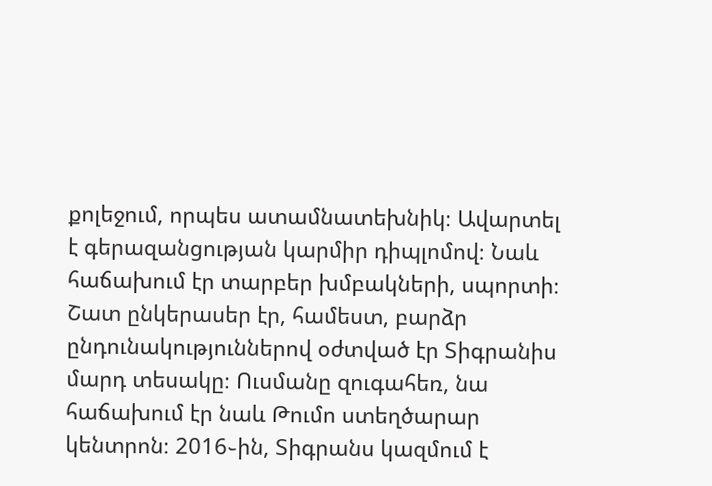քոլեջում, որպես ատամնատեխնիկ։ Ավարտել է գերազանցության կարմիր դիպլոմով։ Նաև հաճախում էր տարբեր խմբակների, սպորտի։ Շատ ընկերասեր էր, համեստ, բարձր ընդունակություններով օժտված էր Տիգրանիս մարդ տեսակը։ Ուսմանը զուգահեռ, նա հաճախում էր նաև Թումո ստեղծարար կենտրոն։ 2016֊ին, Տիգրանս կազմում է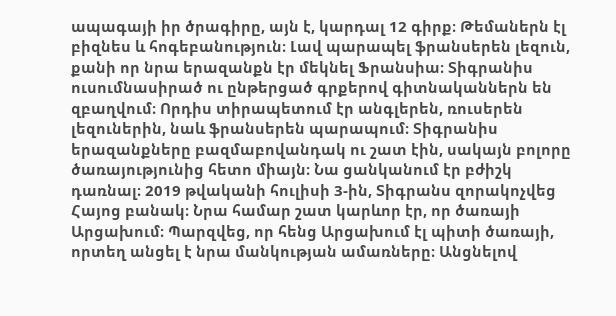ապագայի իր ծրագիրը, այն է, կարդալ 12 գիրք։ Թեմաներն էլ բիզնես և հոգեբանություն։ Լավ պարապել ֆրանսերեն լեզուն, քանի որ նրա երազանքն էր մեկնել Ֆրանսիա։ Տիգրանիս ուսումնասիրած ու ընթերցած գրքերով գիտնականներն են զբաղվում։ Որդիս տիրապետում էր անգլերեն, ռուսերեն լեզուներին, նաև ֆրանսերեն պարապում։ Տիգրանիս երազանքները բազմաբովանդակ ու շատ էին, սակայն բոլորը ծառայությունից հետո միայն։ Նա ցանկանում էր բժիշկ դառնալ։ 2019 թվականի հուլիսի 3-ին, Տիգրանս զորակոչվեց Հայոց բանակ։ Նրա համար շատ կարևոր էր, որ ծառայի Արցախում։ Պարզվեց, որ հենց Արցախում էլ պիտի ծառայի, որտեղ անցել է նրա մանկության ամառները։ Անցնելով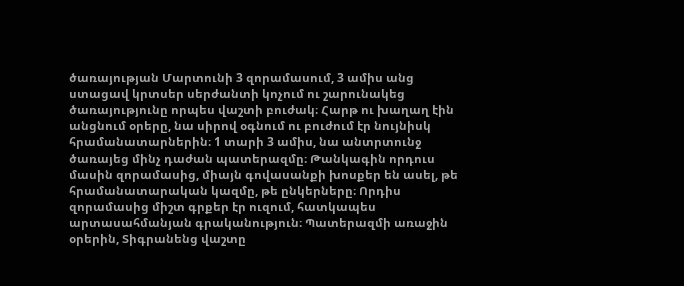ծառայության Մարտունի 3 զորամասում, 3 ամիս անց ստացավ կրտսեր սերժանտի կոչում ու շարունակեց ծառայությունը որպես վաշտի բուժակ։ Հարթ ու խաղաղ էին անցնում օրերը, նա սիրով օգնում ու բուժում էր նույնիսկ հրամանատարներին։ 1 տարի 3 ամիս, նա անտրտունջ ծառայեց մինչ դաժան պատերազմը։ Թանկագին որդուս մասին զորամասից, միայն գովասանքի խոսքեր են ասել, թե հրամանատարական կազմը, թե ընկերները։ Որդիս զորամասից միշտ գրքեր էր ուզում, հատկապես արտասահմանյան գրականություն։ Պատերազմի առաջին օրերին, Տիգրանենց վաշտը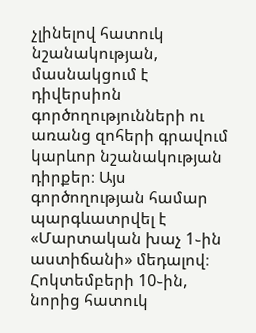չլինելով հատուկ նշանակության, մասնակցում է դիվերսիոն գործողությունների ու առանց զոհերի գրավում կարևոր նշանակության դիրքեր։ Այս գործողության համար պարգևատրվել է «Մարտական խաչ 1֊ին աստիճանի» մեդալով։ Հոկտեմբերի 10֊ին, նորից հատուկ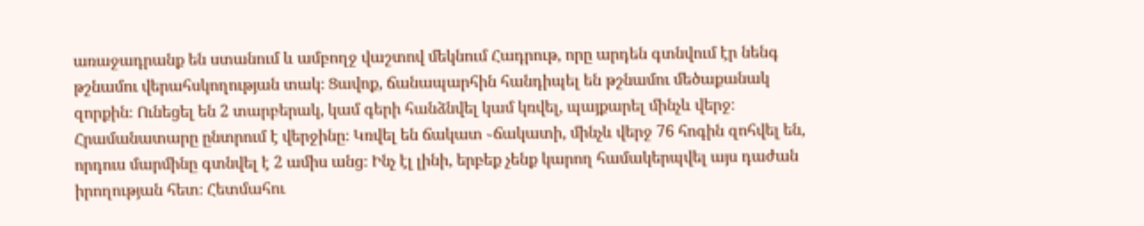առաջադրանք են ստանում և ամբողջ վաշտով մեկնում Հադրութ, որը արդեն գտնվում էր նենգ թշնամու վերահսկողության տակ։ Ցավոք, ճանապարհին հանդիպել են թշնամու մեծաքանակ զորքին։ Ունեցել են 2 տարբերակ, կամ գերի հանձնվել կամ կռվել, պայքարել մինչև վերջ։ Հրամանատարը ընտրում է վերջինը։ Կռվել են ճակատ ֊ճակատի, մինչև վերջ 76 հոգին զոհվել են, որդուս մարմինը գտնվել է 2 ամիս անց։ Ինչ էլ լինի, երբեք չենք կարող համակերպվել այս դաժան իրողության հետ։ Հետմահու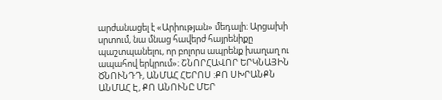արժանացել է «Արիության» մեդալի։ Արցախի սրտում, նա մնաց հավերժ հայրենիքը պաշտպանելու, որ բոլորս ապրենք խաղաղ ու ապահով երկրում»։ ՇՆՈՐՀԱՎՈՐ ԵՐԿՆԱՅԻՆ ԾՆՈՒՆԴԴ, ԱՆՄԱՀ ՀԵՐՈՍ ։ՔՈ ՍԽՐԱՆՔՆ ԱՆՄԱՀ Է, ՔՈ ԱՆՈՒՆԸ ՄԵՐ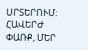ՍՐՏԵՐՈՒՄ։ ՀԱՎԵՐԺ ՓԱՌՔ, ՄԵՐ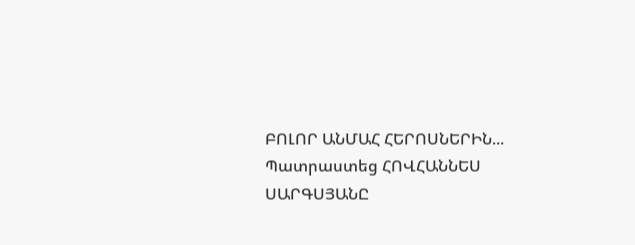ԲՈԼՈՐ ԱՆՄԱՀ ՀԵՐՈՍՆԵՐԻՆ...
Պատրաստեց ՀՈՎՀԱՆՆԵՍ ՍԱՐԳՍՅԱՆԸ